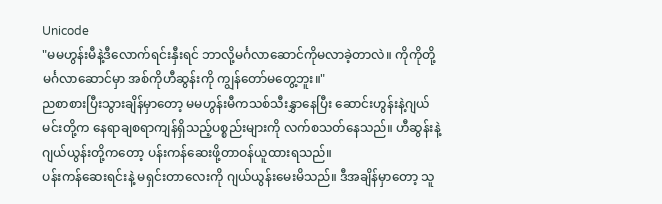Unicode
"မမဟွန်းမီနဲ့ဒီလောက်ရင်းနှီးရင် ဘာလို့မင်္ဂလာဆောင်ကိုမလာခဲ့တာလဲ။ ကိုကိုတို့မင်္ဂလာဆောင်မှာ အစ်ကိုဟီဆွန်းကို ကျွန်တော်မတွေ့ဘူး။"
ညစာစားပြီးသွားချိန်မှာတော့ မမဟွန်းမီကသစ်သီးနွှာနေပြီး ဆောင်းဟွန်းနဲ့ဂျယ်မင်းတို့က နေရာချစရာကျန်ရှိသည့်ပစ္စည်းများကို လက်စသတ်နေသည်။ ဟီဆွန်းနဲ့ဂျယ်ယွန်းတို့ကတော့ ပန်းကန်ဆေးဖို့တာဝန်ယူထားရသည်။
ပန်းကန်ဆေးရင်းနဲ့ မရှင်းတာလေးကို ဂျယ်ယွန်းမေးမိသည်။ ဒီအချိန်မှာတော့ သူ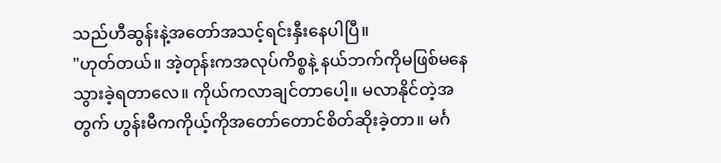သည်ဟီဆွန်းနဲ့အတော်အသင့်ရင်းနှီးနေပါပြီ။
"ဟုတ်တယ်။ အဲ့တုန်းကအလုပ်ကိစ္စနဲ့ နယ်ဘက်ကိုမဖြစ်မနေသွားခဲ့ရတာလေ။ ကိုယ်ကလာချင်တာပေါ့။ မလာနိုင်တဲ့အတွက် ဟွန်းမီကကိုယ့်ကိုအတော်တောင်စိတ်ဆိုးခဲ့တာ။ မင်္ဂ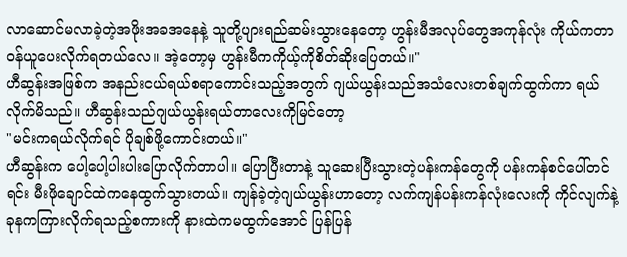လာဆောင်မလာခဲ့တဲ့အဖိုးအခအနေနဲ့ သူတို့ပျားရည်ဆမ်းသွားနေတော့ ဟွန်းမီအလုပ်တွေအကုန်လုံး ကိုယ်ကတာဝန်ယူပေးလိုက်ရတယ်လေ။ အဲ့တော့မှ ဟွန်းမီကကိုယ့်ကိုစိတ်ဆိုးပြေတယ်။"
ဟီဆွန်းအဖြစ်က အနည်းငယ်ရယ်စရာကောင်းသည့်အတွက် ဂျယ်ယွန်းသည်အသံလေးတစ်ချက်ထွက်ကာ ရယ်လိုက်မိသည်။ ဟီဆွန်းသည်ဂျယ်ယွန်းရယ်တာလေးကိုမြင်တော့
"မင်းကရယ်လိုက်ရင် ပိုချစ်ဖို့ကောင်းတယ်။"
ဟီဆွန်းက ပေါ့ပေါ့ပါးပါးပြောလိုက်တာပါ။ ပြောပြီးတာနဲ့ သူဆေးပြီးသွားတဲ့ပန်းကန်တွေကို ပန်းကန်စင်ပေါ်တင်ရင်း မီးဖိုချောင်ထဲကနေထွက်သွားတယ်။ ကျန်ခဲ့တဲ့ဂျယ်ယွန်းဟာတော့ လက်ကျန်ပန်းကန်လုံးလေးကို ကိုင်လျက်နဲ့ခုနကကြားလိုက်ရသည့်စကားကို နားထဲကမထွက်အောင် ပြန်ပြန်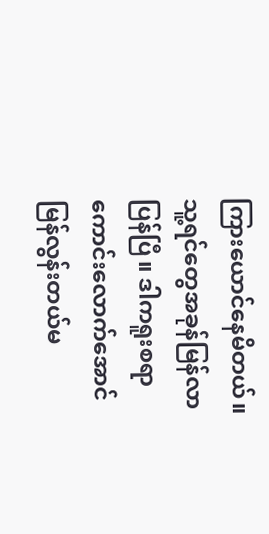ကြားယောင်နေမိတယ်။
သူ့ရင်တွေအခုန်မြန်လာပြန်ပြီ။ ဒါကရူးစရာကောင်းလောက်အောင် မြန်လွန်းတယ်မ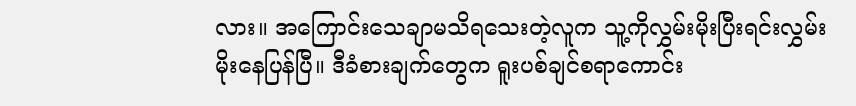လား။ အကြောင်းသေချာမသိရသေးတဲ့လူက သူ့ကိုလွှမ်းမိုးပြီးရင်းလွှမ်းမိုးနေပြန်ပြီ။ ဒီခံစားချက်တွေက ရူးပစ်ချင်စရာကောင်း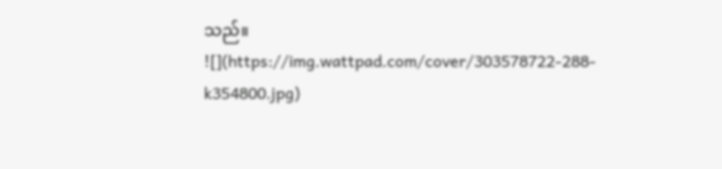သည်။
![](https://img.wattpad.com/cover/303578722-288-k354800.jpg)